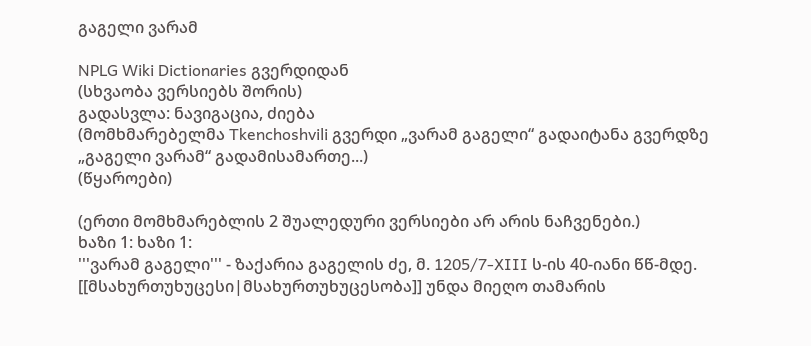გაგელი ვარამ

NPLG Wiki Dictionaries გვერდიდან
(სხვაობა ვერსიებს შორის)
გადასვლა: ნავიგაცია, ძიება
(მომხმარებელმა Tkenchoshvili გვერდი „ვარამ გაგელი“ გადაიტანა გვერდზე „გაგელი ვარამ“ გადამისამართე...)
(წყაროები)

(ერთი მომხმარებლის 2 შუალედური ვერსიები არ არის ნაჩვენები.)
ხაზი 1: ხაზი 1:
'''ვარამ გაგელი''' - ზაქარია გაგელის ძე, მ. 1205/7-XIII ს-ის 40-იანი წწ-მდე. [[მსახურთუხუცესი|მსახურთუხუცესობა]] უნდა მიეღო თამარის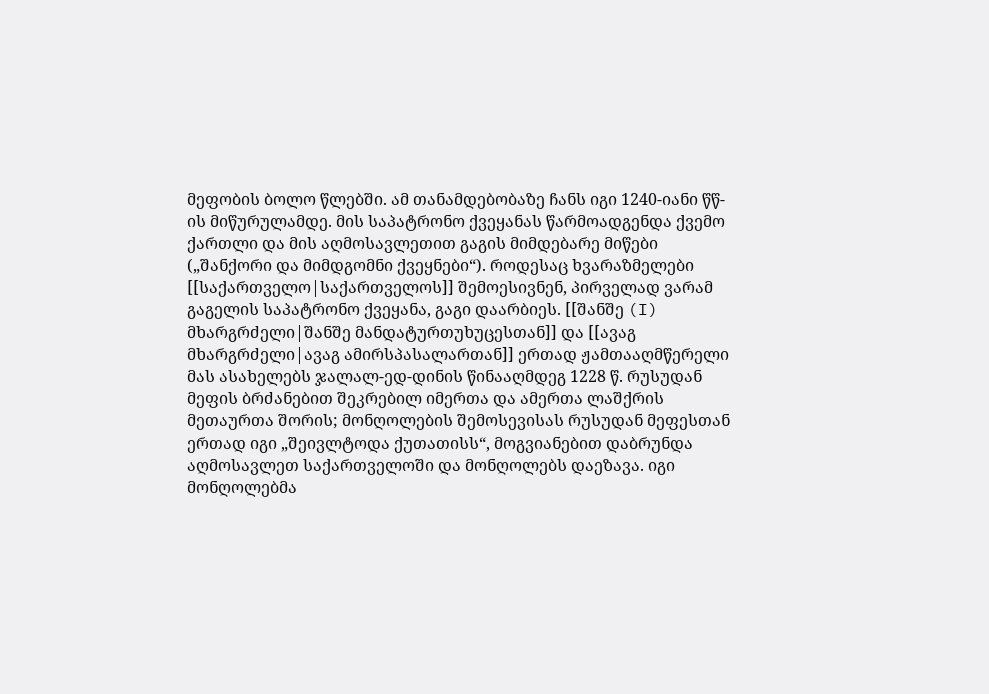მეფობის ბოლო წლებში. ამ თანამდებობაზე ჩანს იგი 1240-იანი წწ-ის მიწურულამდე. მის საპატრონო ქვეყანას წარმოადგენდა ქვემო ქართლი და მის აღმოსავლეთით გაგის მიმდებარე მიწები („შანქორი და მიმდგომნი ქვეყნები“). როდესაც ხვარაზმელები [[საქართველო|საქართველოს]] შემოესივნენ, პირველად ვარამ გაგელის საპატრონო ქვეყანა, გაგი დაარბიეს. [[შანშე (I) მხარგრძელი|შანშე მანდატურთუხუცესთან]] და [[ავაგ მხარგრძელი|ავაგ ამირსპასალართან]] ერთად ჟამთააღმწერელი მას ასახელებს ჯალალ-ედ-დინის წინააღმდეგ 1228 წ. რუსუდან მეფის ბრძანებით შეკრებილ იმერთა და ამერთა ლაშქრის მეთაურთა შორის; მონღოლების შემოსევისას რუსუდან მეფესთან ერთად იგი „შეივლტოდა ქუთათისს“, მოგვიანებით დაბრუნდა აღმოსავლეთ საქართველოში და მონღოლებს დაეზავა. იგი მონღოლებმა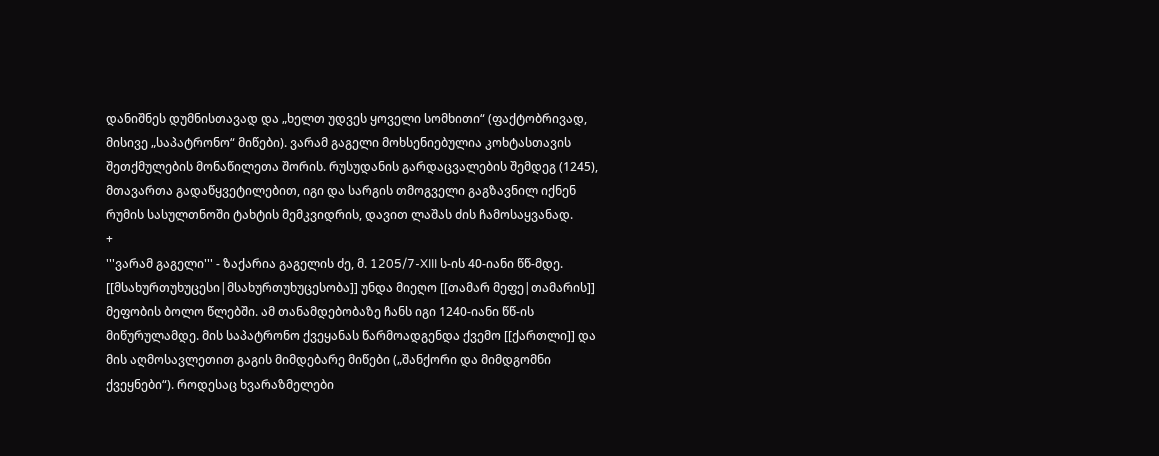დანიშნეს დუმნისთავად და „ხელთ უდვეს ყოველი სომხითი“ (ფაქტობრივად, მისივე „საპატრონო“ მიწები). ვარამ გაგელი მოხსენიებულია კოხტასთავის შეთქმულების მონაწილეთა შორის. რუსუდანის გარდაცვალების შემდეგ (1245), მთავართა გადაწყვეტილებით, იგი და სარგის თმოგველი გაგზავნილ იქნენ რუმის სასულთნოში ტახტის მემკვიდრის, დავით ლაშას ძის ჩამოსაყვანად.
+
'''ვარამ გაგელი''' - ზაქარია გაგელის ძე, მ. 1205/7-XIII ს-ის 40-იანი წწ-მდე. [[მსახურთუხუცესი|მსახურთუხუცესობა]] უნდა მიეღო [[თამარ მეფე|თამარის]] მეფობის ბოლო წლებში. ამ თანამდებობაზე ჩანს იგი 1240-იანი წწ-ის მიწურულამდე. მის საპატრონო ქვეყანას წარმოადგენდა ქვემო [[ქართლი]] და მის აღმოსავლეთით გაგის მიმდებარე მიწები („შანქორი და მიმდგომნი ქვეყნები“). როდესაც ხვარაზმელები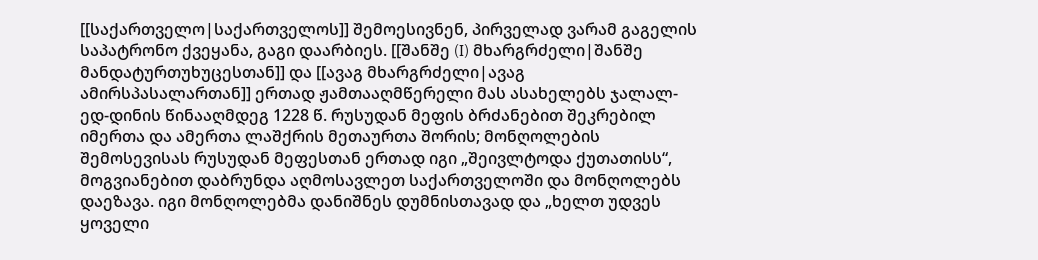[[საქართველო|საქართველოს]] შემოესივნენ, პირველად ვარამ გაგელის საპატრონო ქვეყანა, გაგი დაარბიეს. [[შანშე (I) მხარგრძელი|შანშე მანდატურთუხუცესთან]] და [[ავაგ მხარგრძელი|ავაგ ამირსპასალართან]] ერთად ჟამთააღმწერელი მას ასახელებს ჯალალ-ედ-დინის წინააღმდეგ 1228 წ. რუსუდან მეფის ბრძანებით შეკრებილ იმერთა და ამერთა ლაშქრის მეთაურთა შორის; მონღოლების შემოსევისას რუსუდან მეფესთან ერთად იგი „შეივლტოდა ქუთათისს“, მოგვიანებით დაბრუნდა აღმოსავლეთ საქართველოში და მონღოლებს დაეზავა. იგი მონღოლებმა დანიშნეს დუმნისთავად და „ხელთ უდვეს ყოველი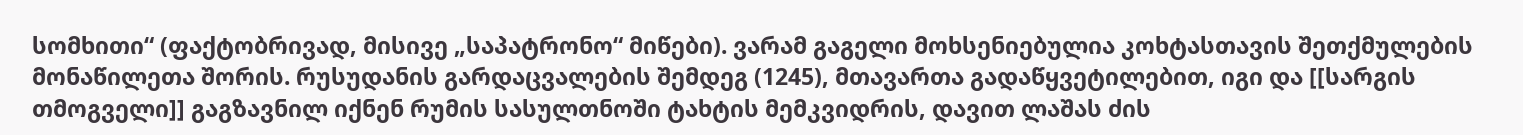სომხითი“ (ფაქტობრივად, მისივე „საპატრონო“ მიწები). ვარამ გაგელი მოხსენიებულია კოხტასთავის შეთქმულების მონაწილეთა შორის. რუსუდანის გარდაცვალების შემდეგ (1245), მთავართა გადაწყვეტილებით, იგი და [[სარგის თმოგველი]] გაგზავნილ იქნენ რუმის სასულთნოში ტახტის მემკვიდრის, დავით ლაშას ძის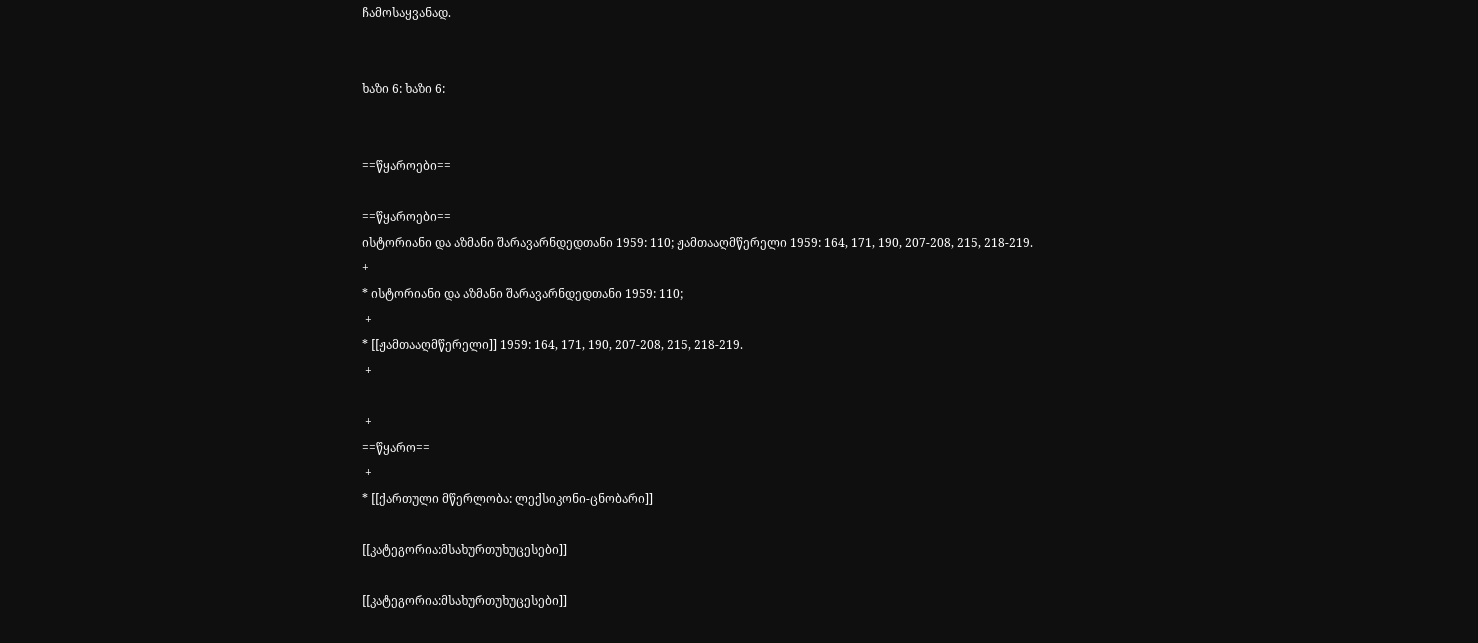ჩამოსაყვანად.


ხაზი 6: ხაზი 6:


==წყაროები==

==წყაროები==
ისტორიანი და აზმანი შარავარნდედთანი 1959: 110; ჟამთააღმწერელი 1959: 164, 171, 190, 207-208, 215, 218-219.
+
* ისტორიანი და აზმანი შარავარნდედთანი 1959: 110;
 +
* [[ჟამთააღმწერელი]] 1959: 164, 171, 190, 207-208, 215, 218-219.
 +

 +
==წყარო==
 +
* [[ქართული მწერლობა: ლექსიკონი-ცნობარი]]

[[კატეგორია:მსახურთუხუცესები]]

[[კატეგორია:მსახურთუხუცესები]]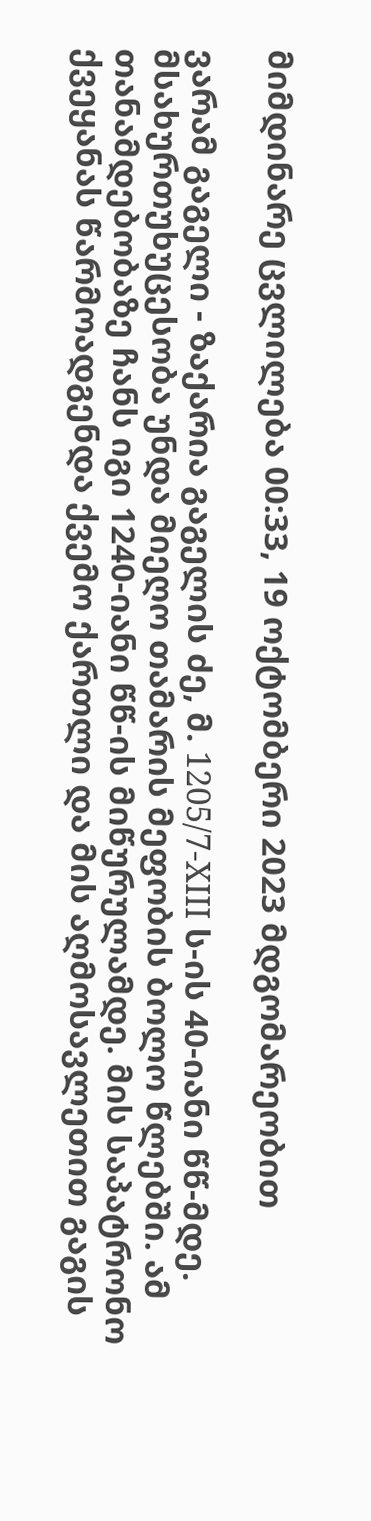მიმდინარე ცვლილება 00:33, 19 ოქტომბერი 2023 მდგომარეობით

ვარამ გაგელი - ზაქარია გაგელის ძე, მ. 1205/7-XIII ს-ის 40-იანი წწ-მდე. მსახურთუხუცესობა უნდა მიეღო თამარის მეფობის ბოლო წლებში. ამ თანამდებობაზე ჩანს იგი 1240-იანი წწ-ის მიწურულამდე. მის საპატრონო ქვეყანას წარმოადგენდა ქვემო ქართლი და მის აღმოსავლეთით გაგის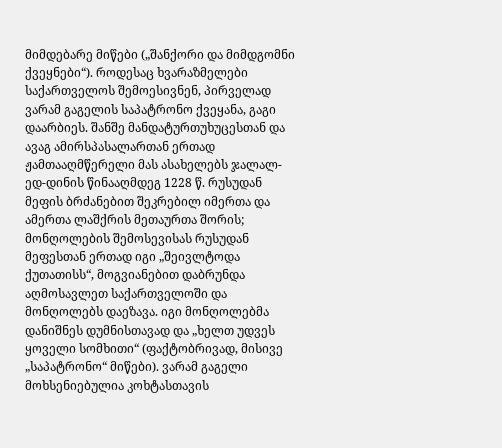მიმდებარე მიწები („შანქორი და მიმდგომნი ქვეყნები“). როდესაც ხვარაზმელები საქართველოს შემოესივნენ, პირველად ვარამ გაგელის საპატრონო ქვეყანა, გაგი დაარბიეს. შანშე მანდატურთუხუცესთან და ავაგ ამირსპასალართან ერთად ჟამთააღმწერელი მას ასახელებს ჯალალ-ედ-დინის წინააღმდეგ 1228 წ. რუსუდან მეფის ბრძანებით შეკრებილ იმერთა და ამერთა ლაშქრის მეთაურთა შორის; მონღოლების შემოსევისას რუსუდან მეფესთან ერთად იგი „შეივლტოდა ქუთათისს“, მოგვიანებით დაბრუნდა აღმოსავლეთ საქართველოში და მონღოლებს დაეზავა. იგი მონღოლებმა დანიშნეს დუმნისთავად და „ხელთ უდვეს ყოველი სომხითი“ (ფაქტობრივად, მისივე „საპატრონო“ მიწები). ვარამ გაგელი მოხსენიებულია კოხტასთავის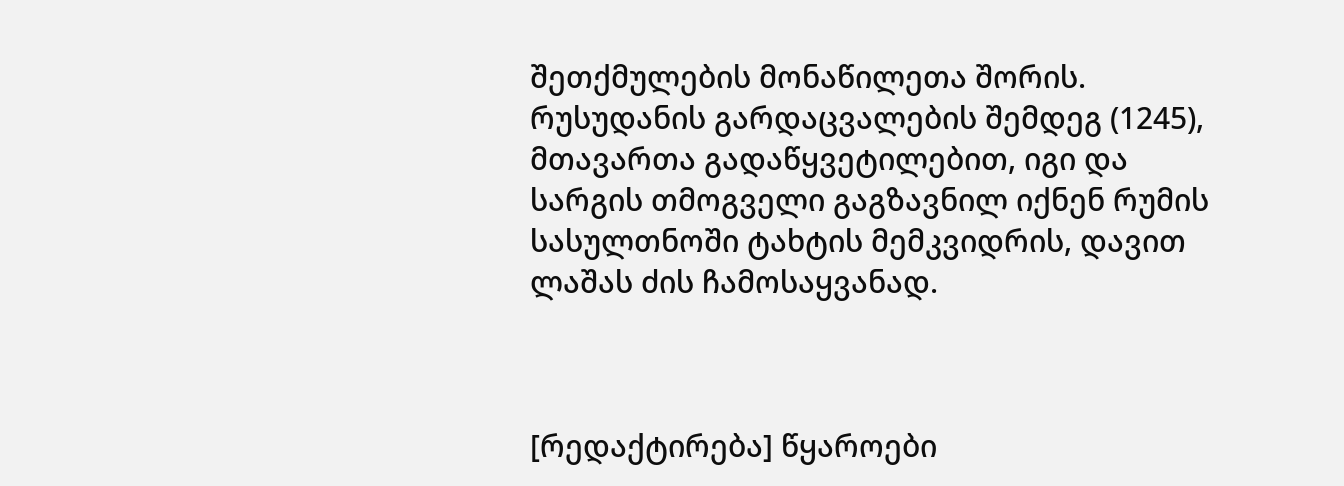შეთქმულების მონაწილეთა შორის. რუსუდანის გარდაცვალების შემდეგ (1245), მთავართა გადაწყვეტილებით, იგი და სარგის თმოგველი გაგზავნილ იქნენ რუმის სასულთნოში ტახტის მემკვიდრის, დავით ლაშას ძის ჩამოსაყვანად.



[რედაქტირება] წყაროები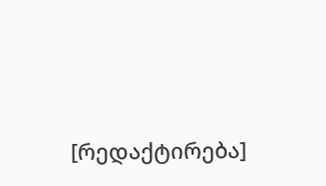[რედაქტირება]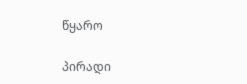წყარო

პირადი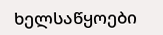ხელსაწყოები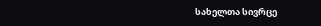სახელთა სივრცე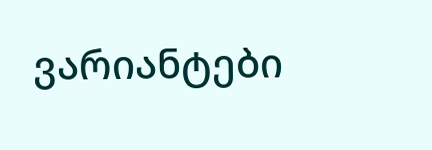ვარიანტები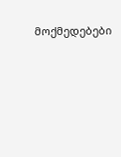მოქმედებები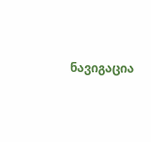ნავიგაცია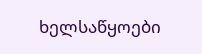ხელსაწყოები